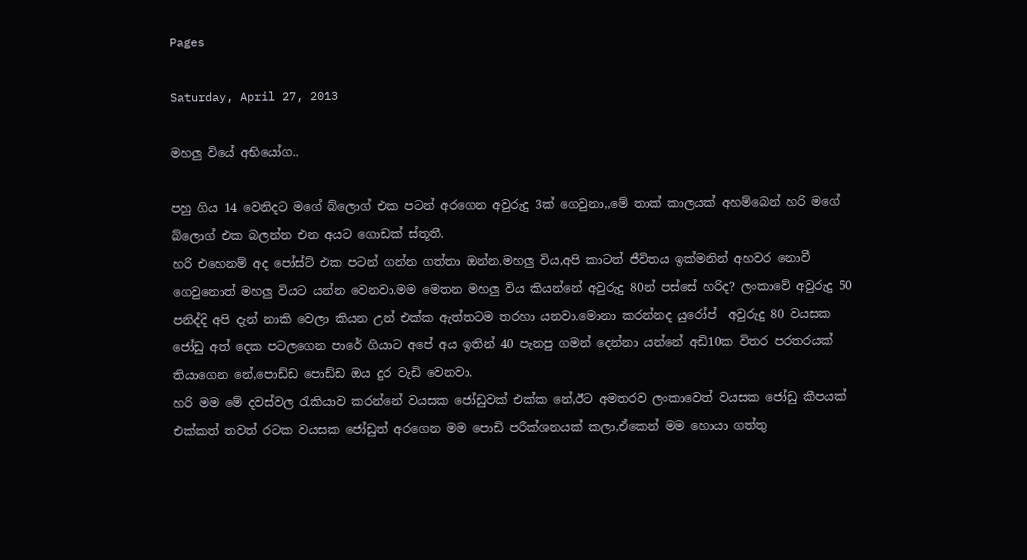Pages

Saturday, April 27, 2013

මහලු වියේ අභියෝග..

පහු ගිය 14 වෙනිදට මගේ බ්ලොග් එක පටන් අරගෙන අවුරුදු 3ක් ගෙවුනා,,මේ තාක් කාලයක් අහම්බෙන් හරි මගේ බ්ලොග් එක බලන්න එන අයට ගොඩක් ස්තූතී.
හරි එහෙනම් අද පෝස්ට් එක පටන් ගන්න ගත්තා ඔන්න.මහලු විය,අපි කාටත් ජීවිතය ඉක්මනින් අහවර නොවී ගෙවුනොත් මහලු වියට යන්න වෙනවා.මම මෙතන මහලු විය කියන්නේ අවුරුදු 80න් පස්සේ හරිද? ලංකාවේ අවුරුදු 50 පනිද්දි අපි දැන් නාකි වෙලා කියන උන් එක්ක ඇත්තටම තරහා යනවා.මොනා කරන්නද යුරෝප්  අවුරුදු 80 වයසක  ජෝඩු අත් දෙක පටලගෙන පාරේ ගියාට අපේ අය ඉතින් 40 පැනපු ගමන් දෙන්නා යන්නේ අඩි10ක විතර පරතරයක් තියාගෙන නේ,පොඩ්ඩ පොඩ්ඩ ඔය දුර වැඩි වෙනවා.
හරි මම මේ දවස්වල ‍රැකියාව කරන්නේ වයසක ජෝඩුවක් එක්ක නේ,ඊට අමතරව ලංකාවෙත් වයසක ජෝඩු කීපයක් එක්කත් තවත් රටක වයසක ජෝඩුත් අරගෙන මම පොඩි පරීක්ශනයක් කලා,ඒකෙන් මම හොයා ගත්තු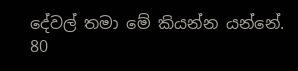දේවල් තමා මේ කියන්න යන්නේ.
80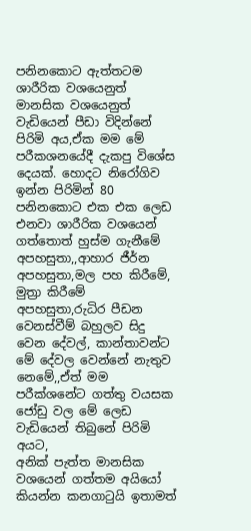පනිනකොට ඇත්තටම ශාරීරික වශයෙනුත් මානසික වශයෙනුත් වැඩියෙන් පීඩා විදින්නේ පිරිමි අය,ඒක මම මේ පරීකශනයේදී දැකපු විශේස දෙයක්. හොදට නිරෝගිව ඉන්න පිරිමින් 80 පනිනකොට එක එක ලෙඩ එනවා ශාරීරික වශයෙන් ගත්තොත් හුස්ම ගැනීමේ අපහසුතා,,ආහාර ජීර්න අපහසුතා,මල පහ කිරීමේ, මුත්‍රා කිරීමේ අපහසුතා,රුධිර පීඩන වෙනස්වීම් බහුලව සිදු වෙන දේවල්, කාන්තාවන්ට මේ දේවල වෙන්නේ නැතුව නෙමේ,,ඒත් මම පරීක්ශනේට ගත්තු වයසක ජෝඩු වල මේ ලෙඩ වැඩියෙන් තිබුනේ පිරිමි අයට,
අනික් පැත්ත මානසික වශයෙන් ගත්තම අයියෝ කියන්න කනගා‍ටුයි ඉතාමත්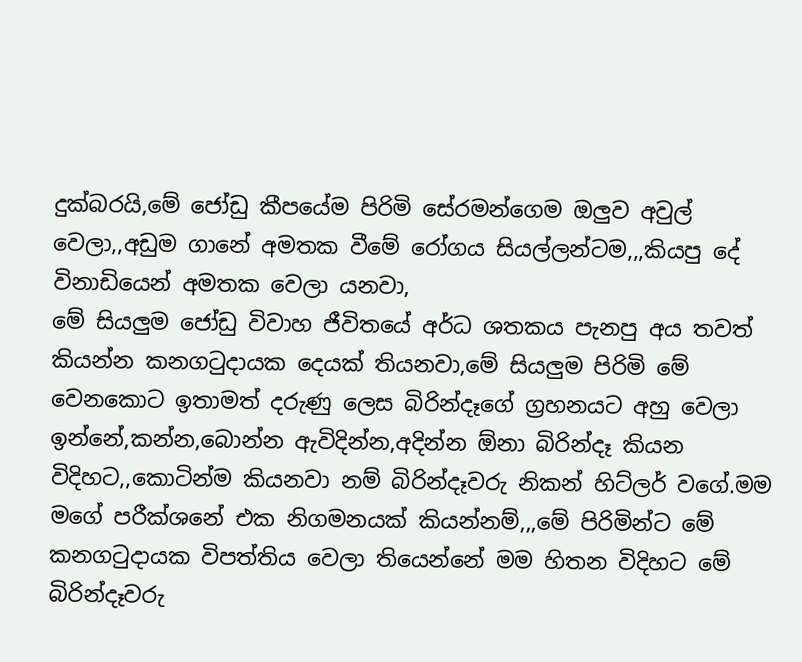දුක්බරයි,මේ ජෝඩු කීපයේම පිරිමි සේරමන්ගෙම ඔලුව අවුල් වෙලා,,අඩුම ගානේ අමතක වීමේ රෝගය සියල්ලන්ටම,,,කියපු දේ විනාඩියෙන් අමතක වෙලා යනවා,
මේ සියලුම ජෝඩු විවාහ ජීවිතයේ අර්ධ ශතකය පැනපු අය තවත් කියන්න කනග‍ටුදායක දෙයක් තියනවා,මේ සියලුම පිරිමි මේ වෙනකොට ඉතාමත් දරුණු ලෙස බිරින්දෑගේ ග්‍රහනයට අහු වෙලා ඉන්නේ,කන්න,බොන්න ඇවිදින්න,අදින්න ඕනා බිරින්දෑ කියන විදිහට,,කොටින්ම කියනවා නම් බිරින්දෑවරු නිකන් හිට්ලර් වගේ.මම මගේ පරීක්ශනේ එක නිගමනයක් කියන්නම්,,,මේ පිරිමින්ට මේ කනග‍ටුදායක විපත්තිය වෙලා තියෙන්නේ මම හිතන විදිහට මේ බිරින්දෑවරු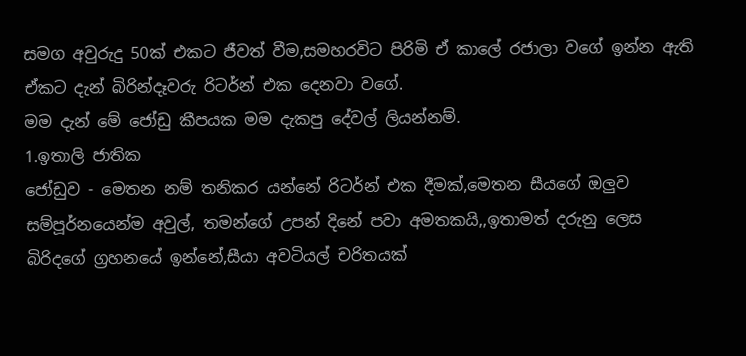සමග අවුරුදු 50ක් එකට ජීවත් වීම,සමහරවිට පිරිමි ඒ කාලේ රජාලා වගේ ඉන්න ඇති ඒකට දැන් බිරින්දෑවරු රිටර්න් එක දෙනවා වගේ.
මම දැන් මේ ජෝඩු කීපයක මම දැකපු දේවල් ලියන්නම්.
1.ඉතාලි ජාතික
ජෝඩුව - මෙතන නම් තනිකර යන්නේ රිටර්න් එක දීමක්,මෙතන සීයගේ ඔලුව සම්පූර්නයෙන්ම අවුල්, තමන්ගේ උපන් දිනේ පවා අමතකයි,,ඉතාමත් දරුනු ලෙස බිරිදගේ ග්‍රහනයේ ඉන්නේ,සීයා අවටියල් චරිතයක්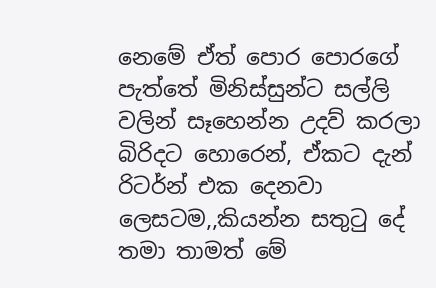නෙමේ ඒත් පොර පොරගේ පැත්තේ මිනිස්සුන්ට සල්ලි වලින් සෑහෙන්න උදව් කරලා බිරිදට හොරෙන්, ඒකට දැන් රිටර්න් එක දෙනවා ලෙසටම,,කියන්න සතු‍ටු දේ තමා තාමත් මේ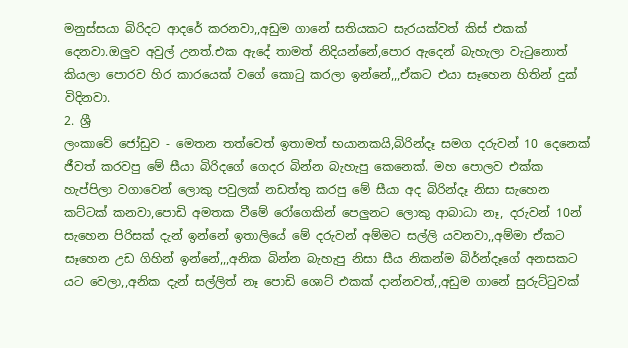මනුස්සයා බිරිදට ආදරේ කරනවා,,අඩුම ගානේ සතියකට සැරයක්වත් කිස් එකක් දෙනවා.ඔලුව අවුල් උනත්.එක ඇදේ තාමත් නිදියන්නේ,පොර ඇදෙන් බැහැලා වැ‍ටුනොත් කියලා පොරව හිර කාරයෙක් වගේ කො‍ටු කරලා ඉන්නේ,,,ඒකට එයා සෑහෙන හිතින් දුක් විදිනවා.
2. ශ්‍රී
ලංකාවේ ජෝඩුව - මෙතන තත්වෙත් ඉතාමත් භයානකයි,බිරින්දෑ සමග දරුවන් 10 දෙනෙක් ජීවත් කරවපු මේ සීයා බිරිදගේ ගෙදර බින්න බැහැපු කෙනෙක්. මහ පොලව එක්ක හැප්පිලා වගාවෙන් ලොකු පවුලක් නඩත්තු කරපු මේ සීයා අද බිරින්දෑ නිසා සැහෙන කට්ටක් කනවා,පොඩි අමතක වීමේ රෝගෙකින් පෙලුනට ලොකු ආබාධා නෑ, දරුවන් 10න් සැහෙන පිරිසක් දැන් ඉන්නේ ඉතාලියේ මේ දරුවන් අම්මට සල්ලි යවනවා,,අම්මා ඒකට සෑහෙන උඩ ගිහින් ඉන්නේ,,,අනික බින්න බැහැපු නිසා සීය නිකන්ම බිර්න්දෑගේ අනසකට යට වෙලා,,අනික දැන් සල්ලිත් නෑ පොඩි ශොට් එකක් දාන්නවත්,,අඩුම ගානේ සුරුට්‍ටුවක්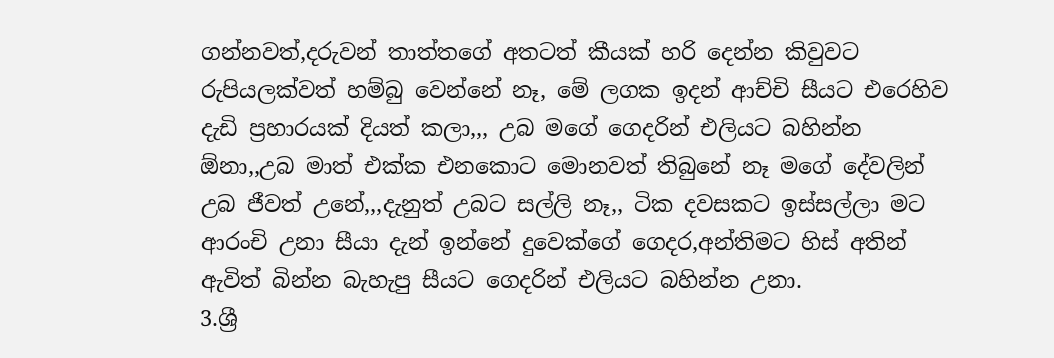ගන්නවත්,දරුවන් තාත්තගේ අතටත් කීයක් හරි දෙන්න කිවුවට රුපියලක්වත් හම්බු වෙන්නේ නෑ, මේ ලගක ඉදන් ආච්චි සීයට එරෙහිව දැඩි ප්‍රහාරයක් දියත් කලා,,, උබ මගේ ගෙදරින් එලියට බහින්න ඕනා,,උබ මාත් එක්ක එනකොට මොනවත් තිබුනේ නෑ මගේ දේවලින් උබ ජීවත් උනේ,,,දැනුත් උබට සල්ලි නෑ,, ටික දවසකට ඉස්සල්ලා මට ආරංචි උනා සීයා දැන් ඉන්නේ දුවෙක්ගේ ගෙදර,අන්තිමට හිස් අතින් ඇවිත් බින්න බැහැපු සීයට ගෙදරින් එලියට බහින්න උනා.
3.ශ්‍රී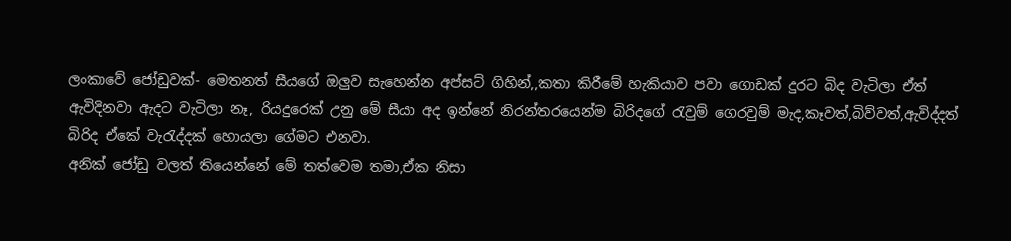ලංකාවේ ජෝඩුවක්- මෙතනත් සීයගේ ඔලුව සැහෙන්න අප්සට් ගිහින්,,කතා කිරීමේ හැකියාව පවා ගොඩක් දුරට බිද වැටිලා ඒත් ඇවිදිනවා ඇදට වැටිලා නෑ, රියදුරෙක් උනු මේ සීයා අද ඉන්නේ නිරන්තරයෙන්ම බිරිදගේ ‍රැවුම් ගෙරවුම් මැද,කෑවත්,බිව්වත්,ඇවිද්දත් බිරිද ඒකේ වැ‍රැද්දක් හොයලා ගේමට එනවා.
අනික් ජෝඩු වලත් තියෙන්නේ මේ තත්වෙම තමා,ඒක නිසා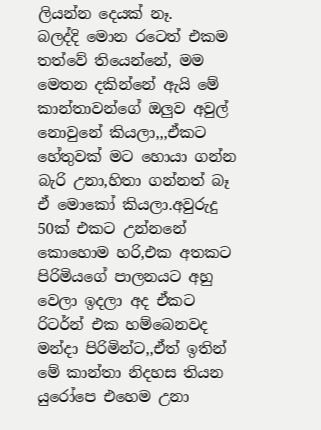ලියන්න දෙයක් නෑ.
බලද්දි මොන රටෙත් එකම තත්වේ තියෙන්නේ, මම මෙතන දකින්නේ ඇයි මේ කාන්තාවන්ගේ ඔලුව අවුල් නොවුනේ කියලා,,,ඒකට හේතුවක් මට හොයා ගන්න බැරි උනා,හිතා ගන්නත් බෑ ඒ මොකෝ කියලා.අවුරුදු 50ක් එකට උන්නනේ කොහොම හරි,එක අතකට පිරිමියගේ පාලනයට අහු වෙලා ඉදලා අද ඒකට රිටර්න් එක හම්බෙනවද මන්දා පිරිමින්ට,,ඒත් ඉතින් මේ කාන්තා නිදහස තියන යුරෝපෙ එහෙම උනා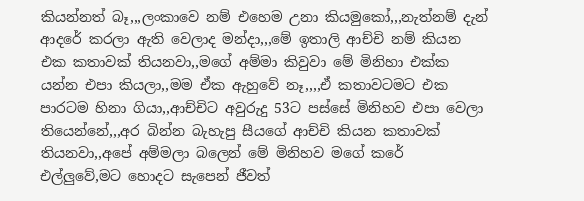කියන්නත් බෑ,,,ලංකාවෙ නම් එහෙම උනා කියමුකෝ,,,නැත්නම් දැන් ආදරේ කරලා ඇති වෙලාද මන්දා,,,මේ ඉතාලි ආච්චි නම් කියන එක කතාවක් තියනවා,,මගේ අම්මා කිවුවා මේ මිනිහා එක්ක යන්න එපා කියලා,,මම ඒක ඇහුවේ නෑ,,,,ඒ කතාවටමට එක පාරටම හිනා ගියා,,ආච්චිට අවුරුදු 53ට පස්සේ මිනිහව එපා වෙලා තියෙන්නේ,,,අර බින්න බැහැපු සීයගේ ආච්චි කියන කතාවක් තියනවා,,අපේ අම්මලා බලෙන් මේ මිනිහව මගේ කරේ එල්ලුවේ,මට හොදට සැපෙන් ජීවත්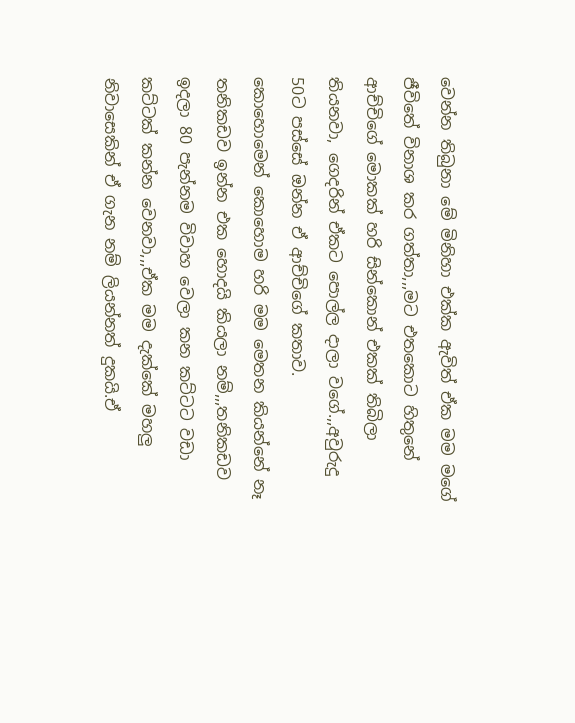වෙන්න තිබුනා මේ මිනිහා එක්ක ඇවිත් ඒක මම මගේ ජීවිතේ විනාශ කර ගත්තා,,,මට එතකොට හිතුනේ ආච්චිගේ මොකක් හරි සින්කොන් එකක් තිබිලා තියනවා, ගෙදරින් ඒකට පොල්ල දාලා වගේ.,,අවුරුදු 50ට පස්සේ ඔන්න ඒ ආච්චිගේ කතාව.
කොහොමෙන් කොහොම හරි මම මෙතන කියන්නේ නෑ තනිකඩව ඉන්න එක හොදයි කියලා නම්,,,තනිකඩව ඉදලා 80 පැන්නම විවාහ වෙලා කන කට්ටට වඩා කට්ටක් කන්න වෙනවා,,,ඒක මම දැක්කේ මහලු නිවාසෙකින් ඒ ගැන නම් ලියන්නත් දුකයි.ඒ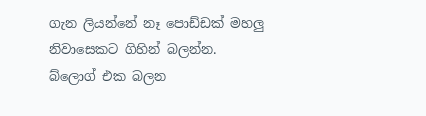ගැන ලියන්නේ නෑ පොඩ්ඩක් මහලු නිවාසෙකට ගිහින් බලන්න.
බ්ලොග් එක බලන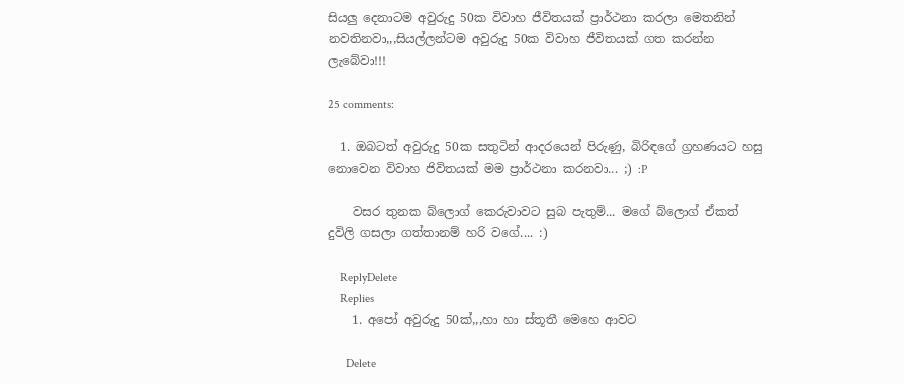සියලු දෙනාටම අවුරුදු 50ක විවාහ ජීවිතයක් ප්‍රාර්ථනා කරලා මෙතනින් නවතිනවා,,,සියල්ලන්ටම අවුරුදු 50ක විවාහ ජීවිතයක් ගත කරන්න ලැබේවා!!!

25 comments:

  1. ඔබටත් අවුරුදු 50ක සතුටින් ආදරයෙන් පිරුණු, බිරිඳගේ ග්‍රහණයට හසු නොවෙන විවාහ ජිවිතයක් මම ප්‍රාර්ථනා කරනවා... ;) :P

    වසර තුනක බ්ලොග් කෙරුවාවට සුබ පැතුම්... මගේ බ්ලොග් ඒකත් දුවිලි ගසලා ගත්තානම් හරි වගේ.... :)

    ReplyDelete
    Replies
    1. අපෝ අවුරුදු 50ක්,,,හා හා ස්තූතී මෙහෙ ආවට

      Delete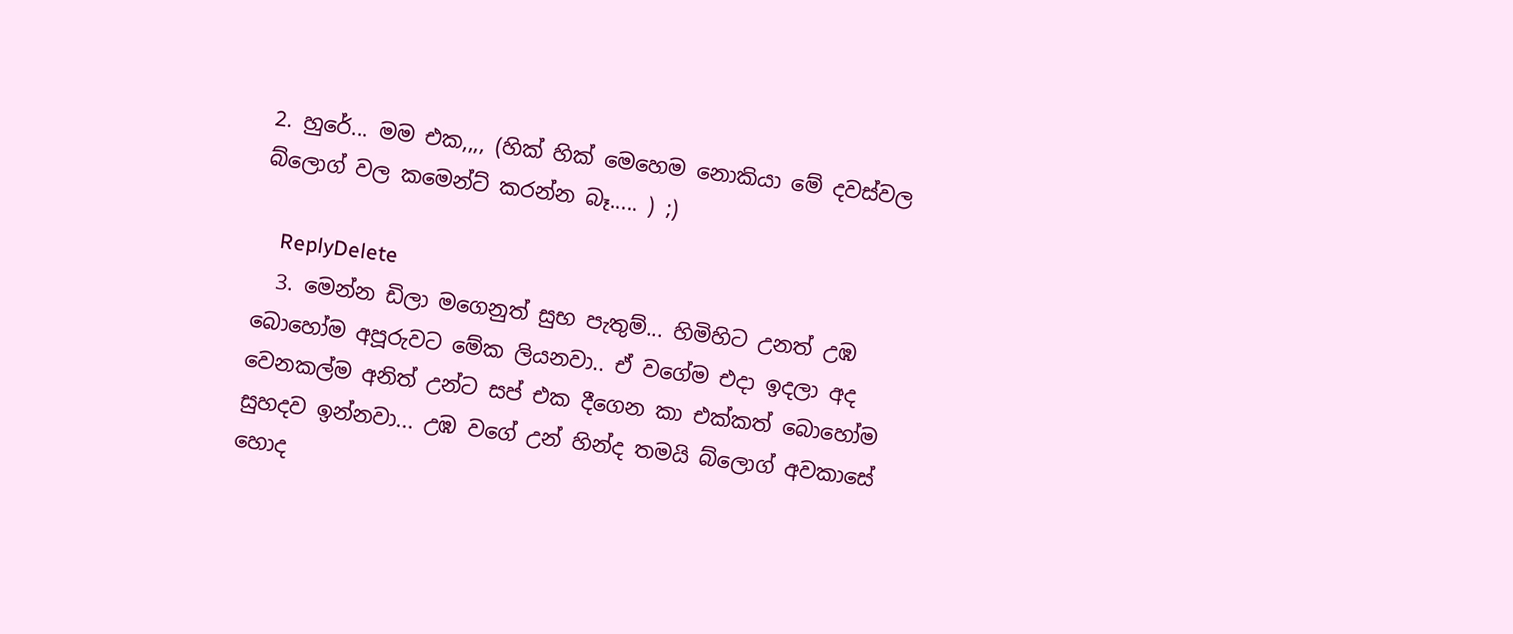2. හුරේ... මම එක,,,, (හික් හික් මෙහෙම නොකියා මේ දවස්වල බ්ලොග් වල කමෙන්ට් කරන්න බෑ..... ) ;)

    ReplyDelete
  3. මෙන්න ඩිලා මගෙනුත් සුභ පැතුම්... හිමිහිට උනත් උඹ බොහෝම අපූරුවට මේක ලියනවා.. ඒ වගේම එදා ඉදලා අද වෙනකල්ම අනිත් උන්ට සප් එක දීගෙන කා එක්කත් බොහෝම සුහදව ඉන්නවා... උඹ වගේ උන් හින්ද තමයි බ්ලොග් අවකාසේ හොද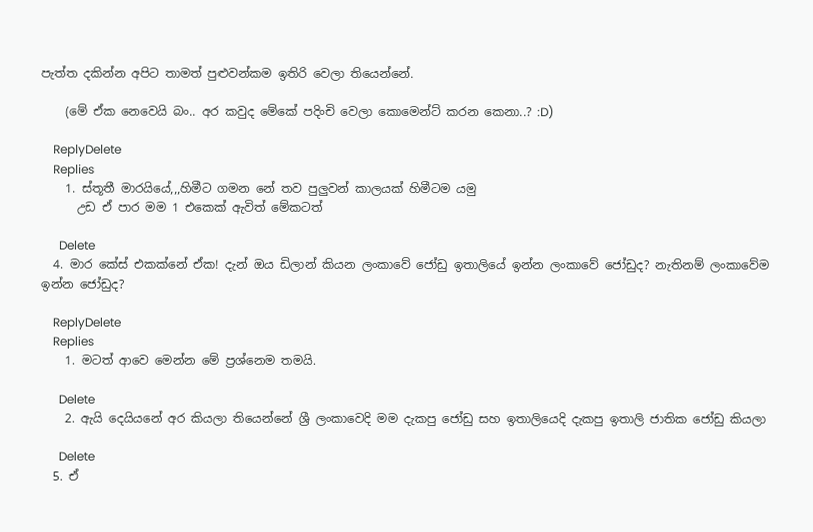පැත්ත දකින්න අපිට තාමත් පුළුවන්කම ඉතිරි වෙලා තියෙන්නේ.

    (මේ ඒක නෙවෙයි බං.. අර කවුද මේකේ පදිංචි වෙලා කොමෙන්ට් කරන කෙනා..? :D)

    ReplyDelete
    Replies
    1. ස්තූතී මාරයියේ,,,හිමීට ගමන නේ තව පුලුවන් කාලයක් හිමීටම යමු
      උඩ ඒ පාර මම 1 එකෙක් ඇවිත් මේකටත්

      Delete
  4. මාර කේස් එකක්නේ ඒක! දැන් ඔය ඩිලාන් කියන ලංකාවේ ජෝඩු ඉතාලියේ ඉන්න ලංකාවේ ජෝඩුද? නැතිනම් ලංකාවේම ඉන්න ජෝඩුද?

    ReplyDelete
    Replies
    1. මටත් ආවෙ මෙන්න මේ ප්‍රශ්නෙම තමයි.

      Delete
    2. ඇයි දෙයියනේ අර කියලා තියෙන්නේ ශ්‍රී ලංකාවෙදි මම දැකපු ජෝඩු සහ ඉතාලියෙදි දැකපු ඉතාලි ජාතික ජෝඩු කියලා

      Delete
  5. ඒ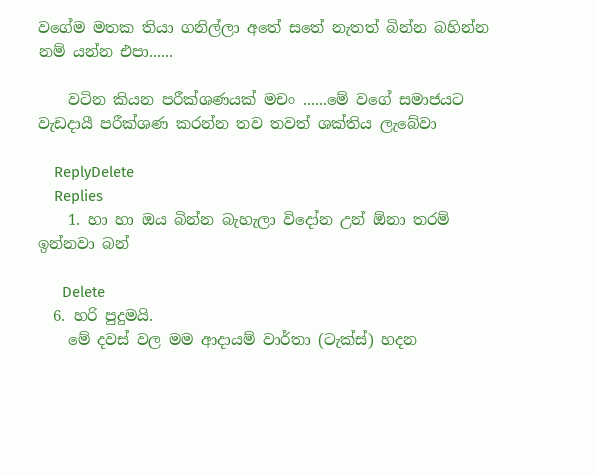වගේම මතක තියා ගනිල්ලා අතේ සතේ නැතත් බින්න බහින්න නම් යන්න එපා......

    වටින කියන පරීක්ශණයක් මචං ......මේ වගේ සමාජයට වැඩදායී පරීක්ශණ කරන්න තව තවත් ශක්තිය ලැබේවා

    ReplyDelete
    Replies
    1. හා හා ඔය බින්න බැහැලා විදෝන උන් ඕනා තරම් ඉන්නවා බන්

      Delete
  6. හරි පුදුමයි.
    මේ දවස් වල මම ආදායම් වාර්තා (ටැක්ස්) හදන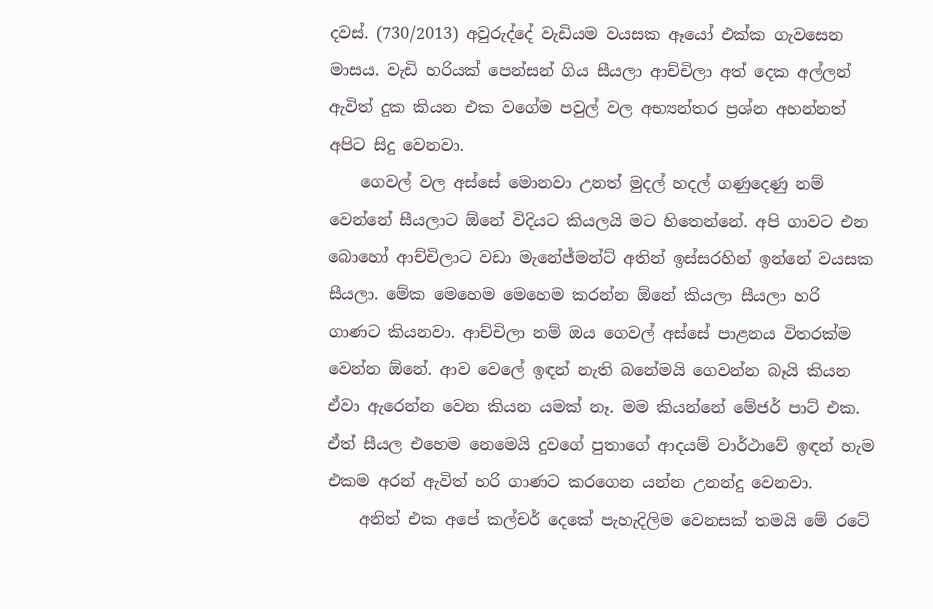දවස්. (730/2013) අවුරුද්දේ වැඩියම වයසක ඈයෝ එක්ක ගැවසෙන මාසය. වැඩි හරියක් පෙන්සන් ගිය සීයලා ආච්චිලා අත් දෙක අල්ලන් ඇවිත් දුක කියන එක වගේම පවුල් වල අභ්‍යන්තර ප්‍රශ්න අහන්නත් අපිට සිදු වෙනවා.
    ගෙවල් වල අස්සේ මොනවා උනත් මුදල් හදල් ගණුදෙණු නම් වෙන්නේ සීයලාට ඕනේ විදියට කියලයි මට හිතෙන්නේ. අපි ගාවට එන බොහෝ ආච්චිලාට වඩා මැනේජ්මන්ට් අතින් ඉස්සරහින් ඉන්නේ වයසක සීයලා. මේක මෙහෙම මෙහෙම කරන්න ඕනේ කියලා සීයලා හරි ගාණට කියනවා. ආච්චිලා නම් ඔය ගෙවල් අස්සේ පාළනය විතරක්ම වෙන්න ඕනේ. ආව වෙලේ ඉඳන් නැති බනේමයි ගෙවන්න බෑයි කියන ඒවා ඇරෙන්න වෙන කියන යමක් නෑ. මම කියන්නේ මේජර් පාට් එක. ඒත් සීයල එහෙම නෙමෙයි දුවගේ පුතාගේ ආදයම් වාර්ථාවේ ඉඳන් හැම එකම අරන් ඇවිත් හරි ගාණට කරගෙන යන්න උනන්දු වෙනවා.
    අනිත් එක අපේ කල්චර් දෙකේ පැහැදිලිම වෙනසක් තමයි මේ රටේ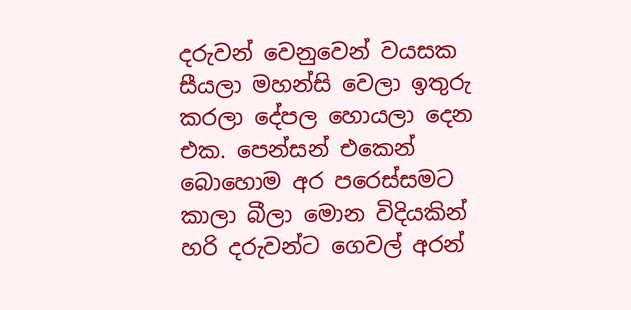දරුවන් වෙනුවෙන් වයසක සීයලා මහන්සි වෙලා ඉතුරු කරලා දේපල හොයලා දෙන එක. පෙන්සන් එකෙන් බොහොම අර පරෙස්සමට කාලා බීලා මොන විදියකින් හරි දරුවන්ට ගෙවල් අරන්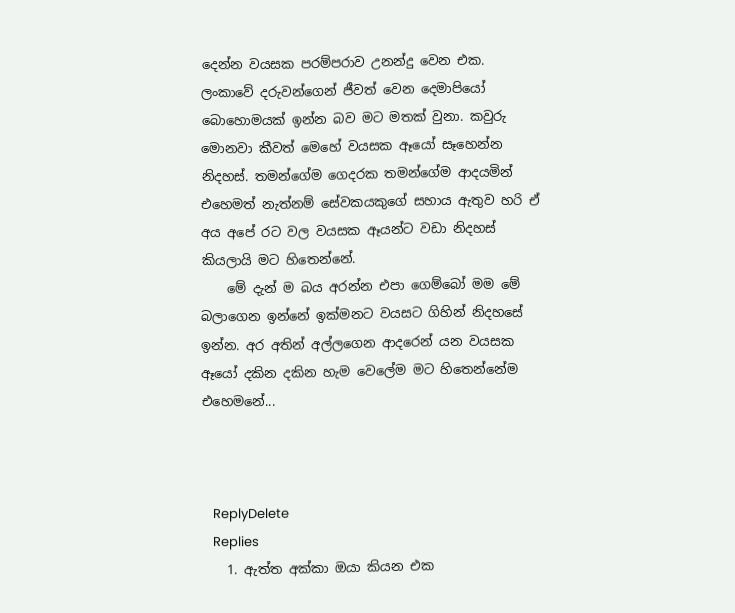දෙන්න වයසක පරම්පරාව උනන්දු වෙන එක. ලංකාවේ දරුවන්ගෙන් ජීවත් වෙන දෙමාපියෝ බොහොමයක් ඉන්න බව මට මතක් වුනා. කවුරු මොනවා කීවත් මෙහේ වයසක ඈයෝ සෑහෙන්න නිදහස්. තමන්ගේම ගෙදරක තමන්ගේම ආදයමින් එහෙමත් නැත්නම් සේවකයකුගේ සහාය ඇතුව හරි ඒ අය අපේ රට වල වයසක ඈයන්ට වඩා නිදහස් කියලායි මට හිතෙන්නේ.
    මේ දැන් ම බය අරන්න එපා ගෙම්බෝ මම මේ බලාගෙන ඉන්නේ ඉක්මනට වයසට ගිහින් නිදහසේ ඉන්න. අර අතින් අල්ලගෙන ආදරෙන් යන වයසක ඈයෝ දකින දකින හැම වෙලේම මට හිතෙන්නේම එහෙමනේ...



    ReplyDelete
    Replies
    1. ඇත්ත අක්කා ඔයා කියන එක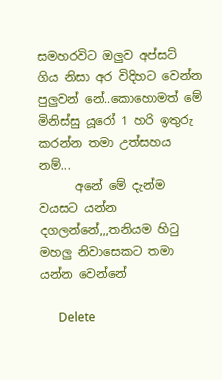සමහරවිට ඔලුව අප්සට් ගිය නිසා අර විදිහට වෙන්න පුලුවන් නේ..කොහොමත් මේ මිනිස්සු යූරෝ 1 හරි ඉතුරු කරන්න තමා උත්සහය නම්...
      අනේ මේ දැන්ම වයසට යන්න දගලන්නේ,,,තනියම හිටු මහලු නිවාසෙකට තමා යන්න වෙන්නේ

      Delete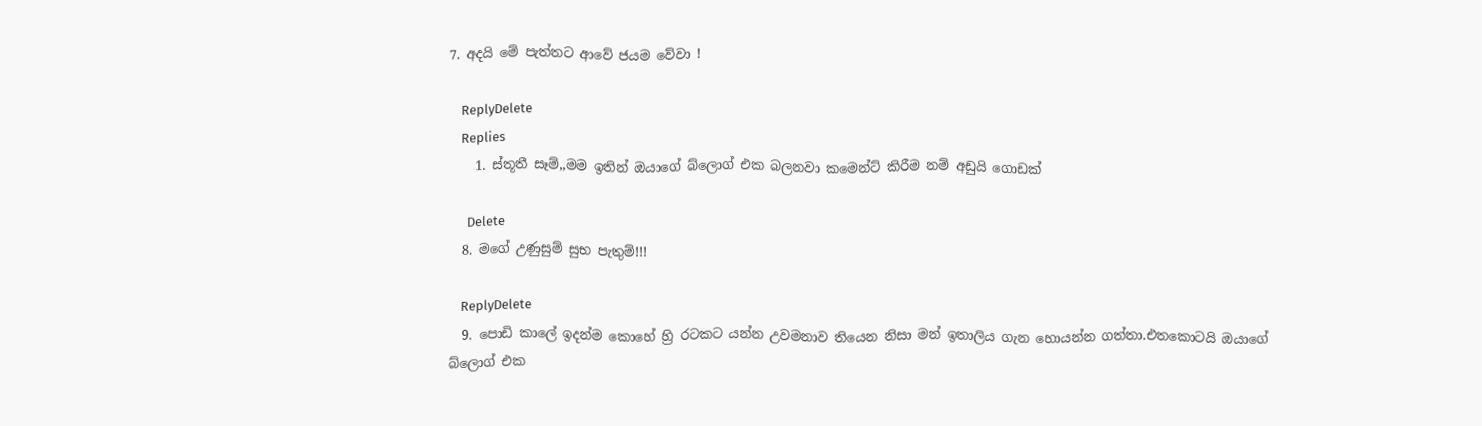7. අදයි මේ පැත්තට ආවේ ජයම වේවා !

    ReplyDelete
    Replies
    1. ස්තූතී සෑම්,,මම ඉතින් ඔයාගේ බ්ලොග් එක බලනවා කමෙන්ට් කිරීම නම් අඩුයි ගොඩක්

      Delete
  8. මගේ උණුසුම් සුභ පැතුම්!!!

    ReplyDelete
  9. පොඩි කාලේ ඉදන්ම කොහේ හ්‍රි රටකට යන්න උවමනාව තියෙන නිසා මන් ඉතාලිය ගැන හොයන්න ගත්තා.එතකොටයි ඔයාගේ බ්ලොග් එක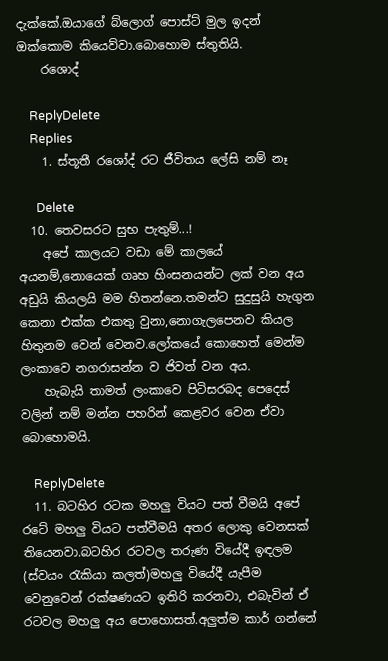දැක්කේ.ඔයාගේ බ්ලොග් පොස්ට් මුල ඉදන් ඔක්කොම කියෙව්වා.බොහොම ස්තුතියි.
    රශොද්

    ReplyDelete
    Replies
    1. ස්තූතී රශෝද් රට ජීවිතය ලේසි නම් නෑ

      Delete
  10. තෙවසරට සුභ පැතුම්...!
    අපේ කාලයට වඩා මේ කාලයේ අයනම්,නොයෙක් ගෘහ හිංසනයන්ට ලක් වන අය අඩුයි කියලයි මම හිතන්නෙ.තමන්ට සුදුසුයි හැගුන කෙනා එක්ක එකතු වුනා,නොගැලපෙනව කියල හිතුනම වෙන් වෙනව.ලෝකයේ කොහෙත් මෙන්ම ලංකාවෙ නගරාසන්න ව ජිවත් වන අය.
    හැබැයි තාමත් ලංකාවෙ පිටිසරබද පෙදෙස් වලින් නම් මන්න පහරින් කෙළවර වෙන ඒවා බොහොමයි.

    ReplyDelete
  11. බටහිර රටක මහලු වියට පත් වීමයි අපේ රටේ මහලු වියට පත්වීමයි අතර ලොකු වෙනසක් තියෙනවා.බටහිර රටවල තරුණ වියේදී ඉඳලම (ස්වයං රැකියා කලත්)මහලු වියේදී යැපීම වෙනුවෙන් රක්ෂණයට ඉතිරි කරනවා, එබැවින් ඒ රටවල මහලු අය පොහොසත්.අලුත්ම කාර් ගන්නේ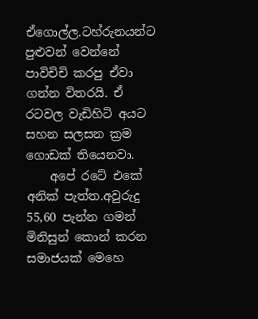ඒගොල්ල.ටහ්රුනයන්ට පුළුවන් වෙන්නේ පාවිචිචි කරපු ඒවා ගන්න විතරයි. ඒ රටවල වැඩිහිටි අයට සහන සලසන ක්‍රම ගොඩක් තියෙනවා.
    අපේ රටේ එකේ අනික් පැත්ත.අවුරුදු 55,60 පැන්න ගමන් මිනිසුන් කොන් කරන සමාජයක් මෙහෙ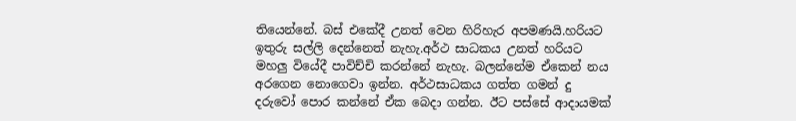තියෙන්නේ. බස් එකේදී උනත් වෙන හිරිහැර අපමණයි.හරියට ඉතුරු සල්ලි දෙන්නෙත් නැහැ.අර්ථ සාධකය උනත් හරියට මහලු වියේදී පාවිච්චි කරන්නේ නැහැ. බලන්නේම ඒකෙන් නය අරගෙන නොගෙවා ඉන්න. අර්ථසාධකය ගත්ත ගමන් දු දරුවෝ පොර කන්නේ ඒක බෙදා ගන්න. ඊට පස්සේ ආදායමක්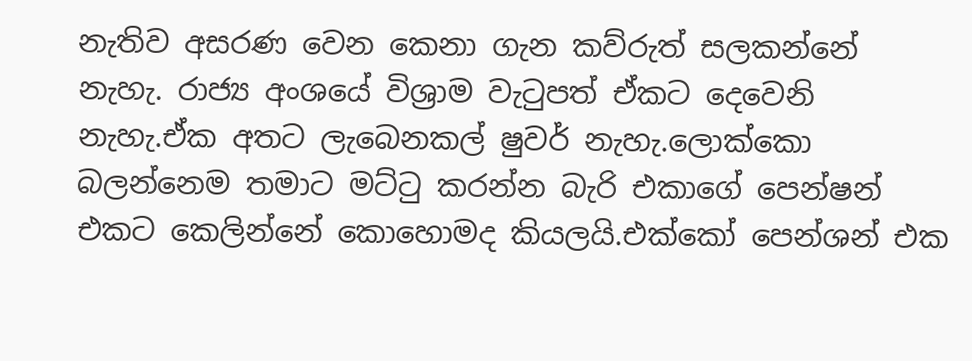නැතිව අසරණ වෙන කෙනා ගැන කව්රුත් සලකන්නේ නැහැ. රාජ්‍ය අංශයේ විශ්‍රාම වැටුපත් ඒකට දෙවෙනි නැහැ.ඒක අතට ලැබෙනකල් ෂුවර් නැහැ.ලොක්කො බලන්නෙම තමාට මට්ටු කරන්න බැරි එකාගේ පෙන්ෂන් එකට කෙලින්නේ කොහොමද කියලයි.එක්කෝ පෙන්ශන් එක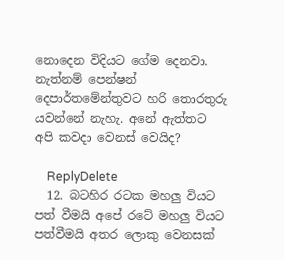නොදෙන විදියට ගේම දෙනවා. නැත්නම් පෙන්ෂන් දෙපාර්තමේන්තුවට හරි තොරතුරු යවන්නේ නැහැ. අනේ ඇත්තට අපි කවදා වෙනස් වෙයිද?

    ReplyDelete
  12. බටහිර රටක මහලු වියට පත් වීමයි අපේ රටේ මහලු වියට පත්වීමයි අතර ලොකු වෙනසක්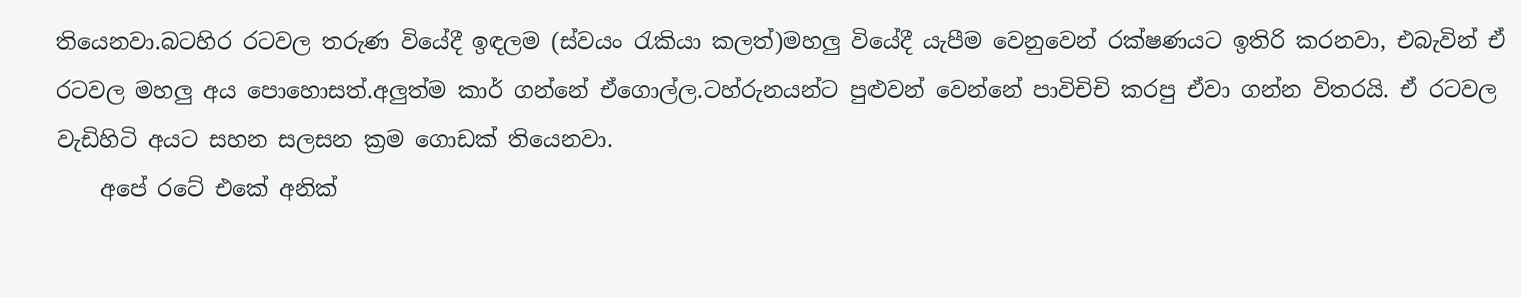තියෙනවා.බටහිර රටවල තරුණ වියේදී ඉඳලම (ස්වයං රැකියා කලත්)මහලු වියේදී යැපීම වෙනුවෙන් රක්ෂණයට ඉතිරි කරනවා, එබැවින් ඒ රටවල මහලු අය පොහොසත්.අලුත්ම කාර් ගන්නේ ඒගොල්ල.ටහ්රුනයන්ට පුළුවන් වෙන්නේ පාවිචිචි කරපු ඒවා ගන්න විතරයි. ඒ රටවල වැඩිහිටි අයට සහන සලසන ක්‍රම ගොඩක් තියෙනවා.
    අපේ රටේ එකේ අනික්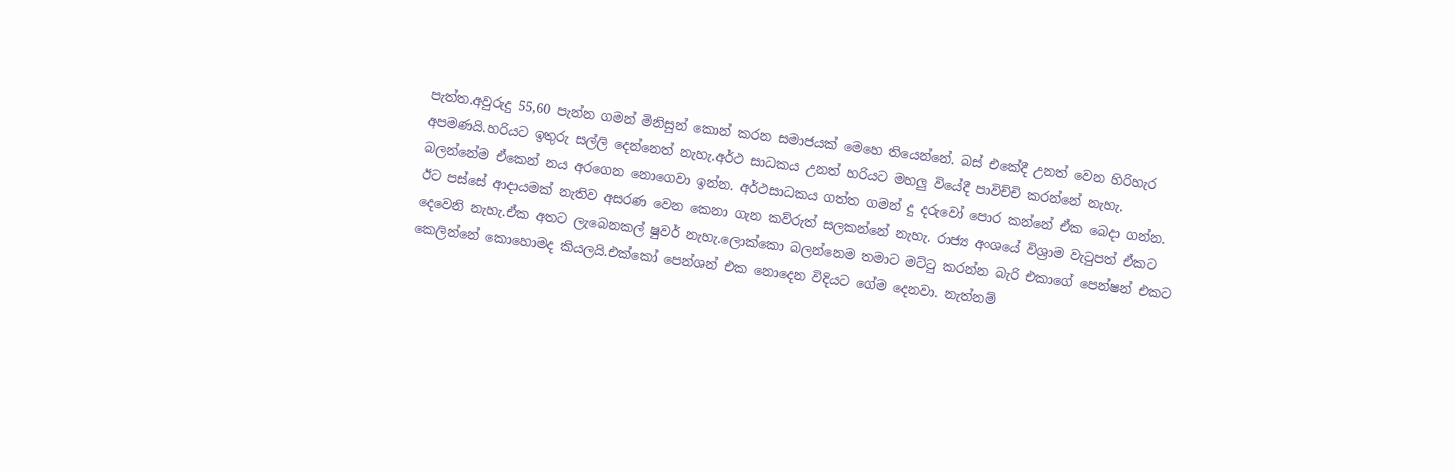පැත්ත.අවුරුදු 55,60 පැන්න ගමන් මිනිසුන් කොන් කරන සමාජයක් මෙහෙ තියෙන්නේ. බස් එකේදී උනත් වෙන හිරිහැර අපමණයි.හරියට ඉතුරු සල්ලි දෙන්නෙත් නැහැ.අර්ථ සාධකය උනත් හරියට මහලු වියේදී පාවිච්චි කරන්නේ නැහැ. බලන්නේම ඒකෙන් නය අරගෙන නොගෙවා ඉන්න. අර්ථසාධකය ගත්ත ගමන් දු දරුවෝ පොර කන්නේ ඒක බෙදා ගන්න. ඊට පස්සේ ආදායමක් නැතිව අසරණ වෙන කෙනා ගැන කව්රුත් සලකන්නේ නැහැ. රාජ්‍ය අංශයේ විශ්‍රාම වැටුපත් ඒකට දෙවෙනි නැහැ.ඒක අතට ලැබෙනකල් ෂුවර් නැහැ.ලොක්කො බලන්නෙම තමාට මට්ටු කරන්න බැරි එකාගේ පෙන්ෂන් එකට කෙලින්නේ කොහොමද කියලයි.එක්කෝ පෙන්ශන් එක නොදෙන විදියට ගේම දෙනවා. නැත්නම්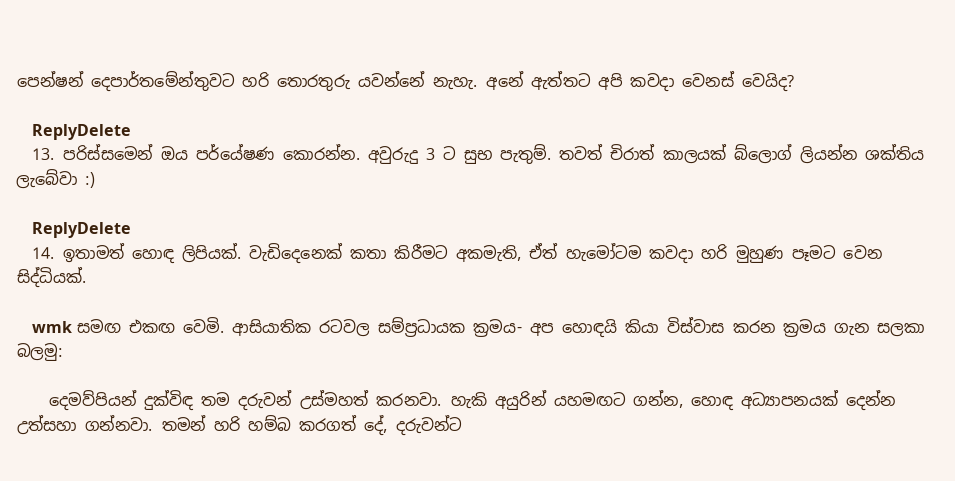පෙන්ෂන් දෙපාර්තමේන්තුවට හරි තොරතුරු යවන්නේ නැහැ. අනේ ඇත්තට අපි කවදා වෙනස් වෙයිද?

    ReplyDelete
  13. පරිස්සමෙන් ඔය පර්යේෂණ කොරන්න. අවුරුදු 3 ට සුභ පැතුම්. තවත් චිරාත් කාලයක් බ්ලොග් ලියන්න ශක්තිය ලැබේවා :)

    ReplyDelete
  14. ඉතාමත් හොඳ ලිපියක්. වැඩිදෙනෙක් කතා කිරීමට අකමැති, ඒත් හැමෝටම කවදා හරි මුහුණ පෑමට වෙන සිද්ධියක්.

    wmk සමඟ එකඟ වෙමි. ආසියාතික රටවල සම්ප්‍රධායක ක්‍රමය- අප හොඳයි කියා විස්වාස කරන ක්‍රමය ගැන සලකා බලමු:

    දෙමව්පියන් දුක්විඳ තම දරුවන් උස්මහත් කරනවා. හැකි අයුරින් යහමඟට ගන්න, හොඳ අධ්‍යාපනයක් දෙන්න උත්සහා ගන්නවා. තමන් හරි හම්බ කරගත් දේ, දරුවන්ට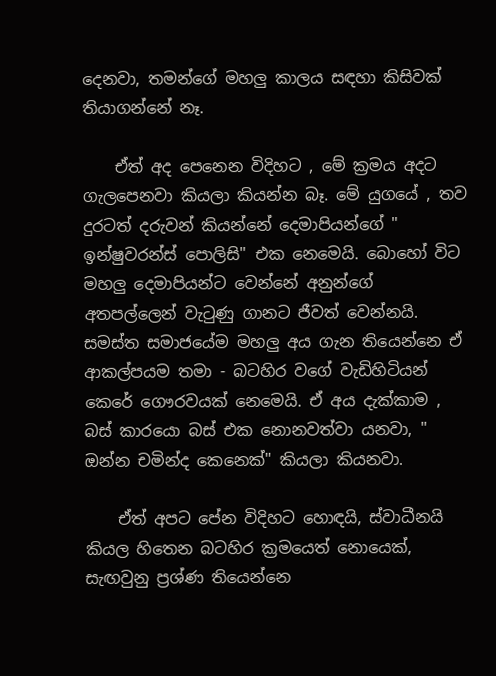දෙනවා, තමන්ගේ මහලු කාලය සඳහා කිසිවක් තියාගන්නේ නෑ.

    ඒත් අද පෙනෙන විදිහට , මේ ක්‍රමය අදට ගැලපෙනවා කියලා කියන්න බෑ. මේ යුගයේ , තව දුරටත් දරුවන් කියන්නේ දෙමාපියන්ගේ " ඉන්ෂුවරන්ස් පොලිසි" එක නෙමෙයි. බොහෝ විට මහලු දෙමාපියන්ට වෙන්නේ අනුන්ගේ අතපල්ලෙන් වැ‍ටුණු ගානට ජීවත් වෙන්නයි. සමස්ත සමාජයේම මහලු අය ගැන තියෙන්නෙ ඒ ආකල්පයම තමා - බටහිර වගේ වැඩිහිටියන් කෙරේ ගෞරවයක් නෙමෙයි. ඒ අය දැක්කාම , බස් කාරයො බස් එක නොනවත්වා යනවා, " ඔන්න චමින්ද කෙනෙක්" කියලා කියනවා.

    ඒත් අපට පේන විදිහට හොඳයි, ස්වාධීනයි කියල හිතෙන බටහිර ක්‍රමයෙත් නොයෙක්, සැඟවුනු ප්‍රශ්ණ තියෙන්නෙ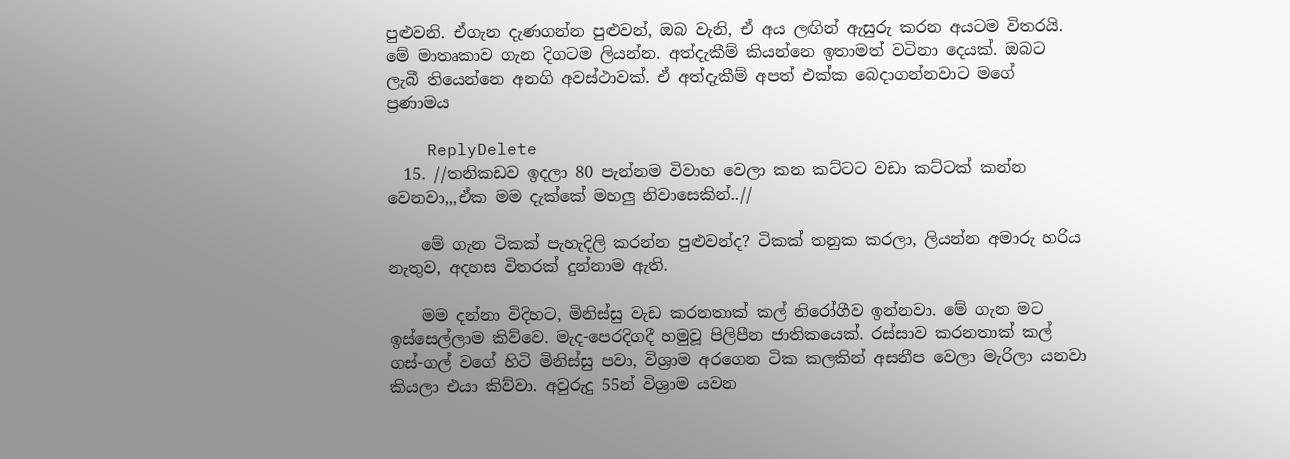පුළුවනි. ඒගැන දැණගන්න පුළුවන්, ඔබ වැනි, ඒ අය ලඟින් ඇසුරු කරන අයටම විතරයි. මේ මාතෘකාව ගැන දිගටම ලියන්න. අත්දැකීම් කියන්නෙ ඉතාමත් වටිනා දෙයක්. ඔබට ලැබී තියෙන්නෙ අනගි අවස්ථාවක්. ඒ අත්දැකීම් අපත් එක්ක බෙදාගන්නවාට මගේ ප්‍රණාමය

    ReplyDelete
  15. //තනිකඩව ඉදලා 80 පැන්නම විවාහ වෙලා කන කට්ටට වඩා කට්ටක් කන්න වෙනවා,,,ඒක මම දැක්කේ මහලු නිවාසෙකින්..//

    මේ ගැන ටිකක් පැහැදිලි කරන්න පුළුවන්ද? ටිකක් තනුක කරලා, ලියන්න අමාරු හරිය නැතුව, අදහස විතරක් දුන්නාම ඇති.

    මම දන්නා විදිහට, මිනිස්සු වැඩ කරනතාක් කල් නිරෝගීව ඉන්නවා. මේ ගැන මට ඉස්සෙල්ලාම කිව්වෙ. මැද-පෙරදිගදී හමුවූ පිලිපීන ජාතිකයෙක්. රස්සාව කරනතාක් කල් ගස්-ගල් වගේ හිටි මිනිස්සු පවා, විශ්‍රාම අරගෙන ටික කලකින් අසනීප වෙලා මැරිලා යනවා කියලා එයා කිව්වා. අවුරුදු 55න් විශ්‍රාම යවන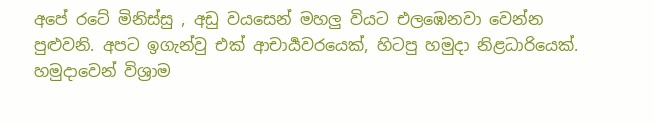අපේ රටේ මිනිස්සු , අඩු වයසෙන් මහලු වියට එලඹෙනවා වෙන්න පුළුවනි. අපට ඉගැන්වු එක් ආචාර්‍යවරයෙක්, හිටපු හමුදා නිළධාරියෙක්. හමුදාවෙන් විශ්‍රාම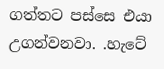ගත්තට පස්සෙ එයා උගන්වනවා. .හැටේ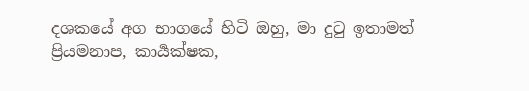දශකයේ අග භාගයේ හිටි ඔහු, මා දු‍ටු ඉතාමත් ප්‍රියමනාප, කාර්‍යක්ෂක,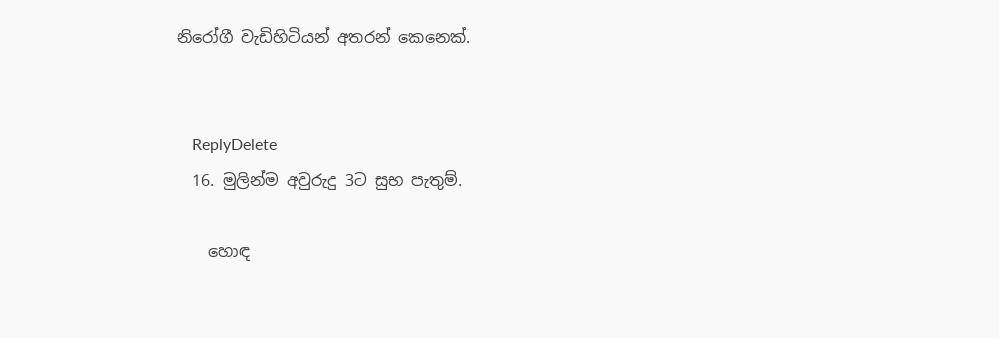නිරෝගී වැඩිහිටියන් අතරන් කෙනෙක්.


    ReplyDelete
  16. මුලින්ම අවුරුදු 3ට සුභ පැතුම්.

    හොඳ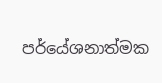පර්යේශනාත්මක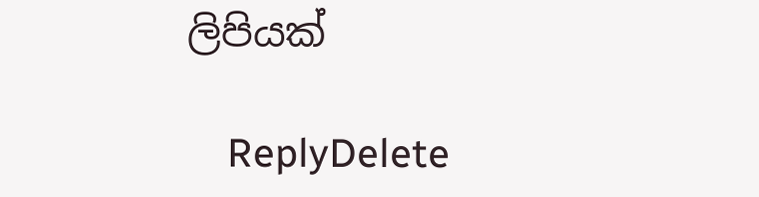ලිපියක්

    ReplyDelete